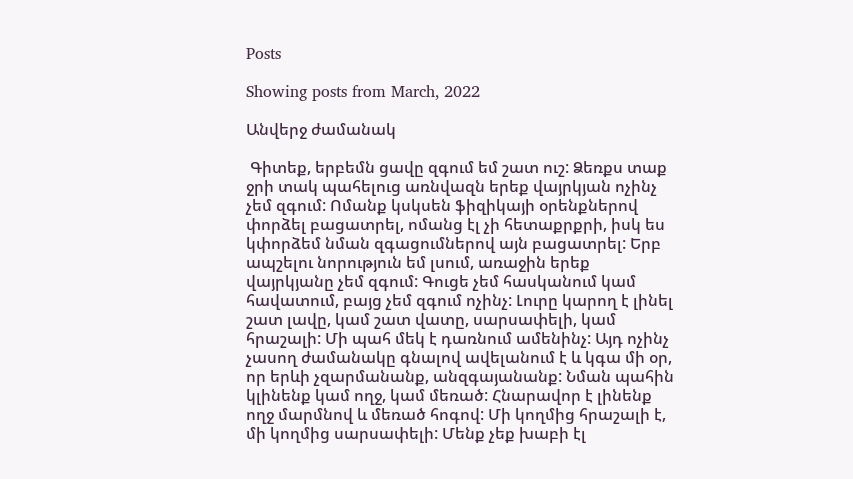Posts

Showing posts from March, 2022

Անվերջ ժամանակ

 Գիտեք, երբեմն ցավը զգում եմ շատ ուշ: Ձեռքս տաք ջրի տակ պահելուց առնվազն երեք վայրկյան ոչինչ չեմ զգում: Ոմանք կսկսեն ֆիզիկայի օրենքներով փորձել բացատրել, ոմանց էլ չի հետաքրքրի, իսկ ես կփորձեմ նման զգացումներով այն բացատրել: Երբ ապշելու նորություն եմ լսում, առաջին երեք վայրկյանը չեմ զգում: Գուցե չեմ հասկանում կամ հավատում, բայց չեմ զգում ոչինչ: Լուրը կարող է լինել շատ լավը, կամ շատ վատը, սարսափելի, կամ հրաշալի: Մի պահ մեկ է դառնում ամենինչ: Այդ ոչինչ չասող ժամանակը գնալով ավելանում է և կգա մի օր, որ երևի չզարմանանք, անզգայանանք: Նման պահին կլինենք կամ ողջ, կամ մեռած: Հնարավոր է լինենք ողջ մարմնով և մեռած հոգով: Մի կողմից հրաշալի է, մի կողմից սարսափելի: Մենք չեք խաբի էլ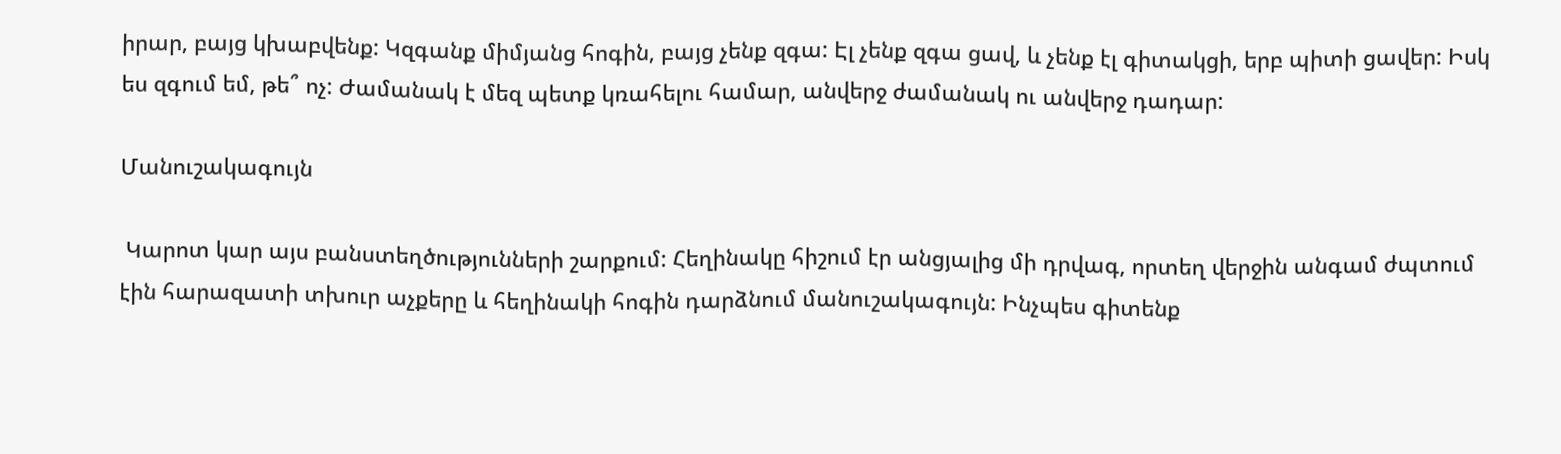իրար, բայց կխաբվենք: Կզգանք միմյանց հոգին, բայց չենք զգա: Էլ չենք զգա ցավ, և չենք էլ գիտակցի, երբ պիտի ցավեր: Իսկ ես զգում եմ, թե՞ ոչ: Ժամանակ է մեզ պետք կռահելու համար, անվերջ ժամանակ ու անվերջ դադար:

Մանուշակագույն

 Կարոտ կար այս բանստեղծությունների շարքում: Հեղինակը հիշում էր անցյալից մի դրվագ, որտեղ վերջին անգամ ժպտում էին հարազատի տխուր աչքերը և հեղինակի հոգին դարձնում մանուշակագույն: Ինչպես գիտենք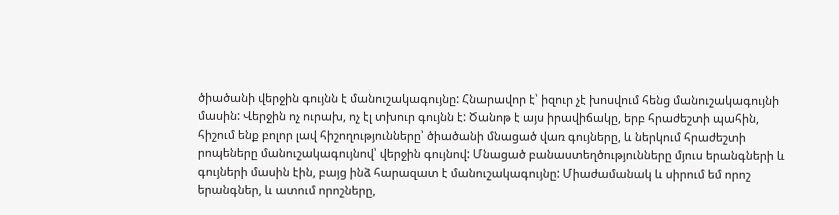ծիածանի վերջին գույնն է մանուշակագույնը: Հնարավոր է՝ իզուր չէ խոսվում հենց մանուշակագույնի մասին: Վերջին ոչ ուրախ, ոչ էլ տխուր գույնն է: Ծանոթ է այս իրավիճակը, երբ հրաժեշտի պահին, հիշում ենք բոլոր լավ հիշողությունները՝ ծիածանի մնացած վառ գույները, և ներկում հրաժեշտի րոպեները մանուշակագույնով՝ վերջին գույնով: Մնացած բանաստեղծությունները մյուս երանգների և գույների մասին էին, բայց ինձ հարազատ է մանուշակագույնը: Միաժամանակ և սիրում եմ որոշ երանգներ, և ատում որոշները,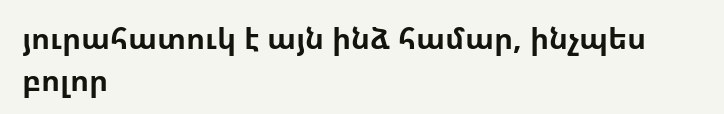յուրահատուկ է այն ինձ համար, ինչպես բոլոր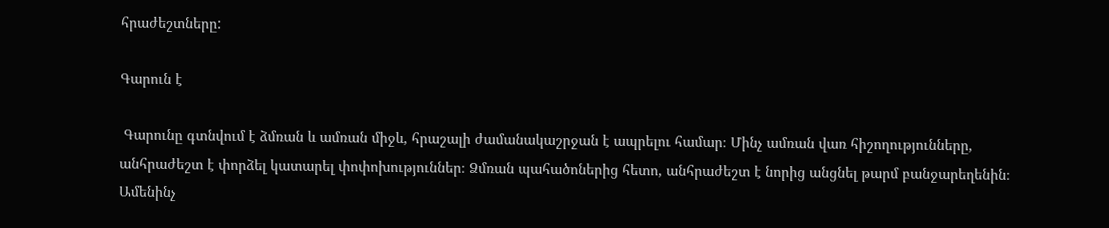հրաժեշտները:

Գարուն է

 Գարունը գտնվում է ձմռան և ամռան միջև, հրաշալի ժամանակաշրջան է ապրելու համար։ Մինչ ամռան վառ հիշողությունները, անհրաժեշտ է փորձել կատարել փոփոխություններ։ Ձմռան պահածոներից հետո, անհրաժեշտ է նորից անցնել թարմ բանջարեղենին։ Ամենինչ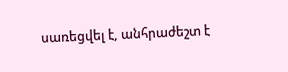սառեցվել է, անհրաժեշտ է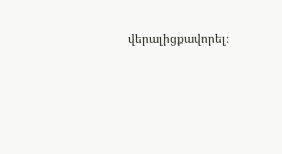վերալիցքավորել։